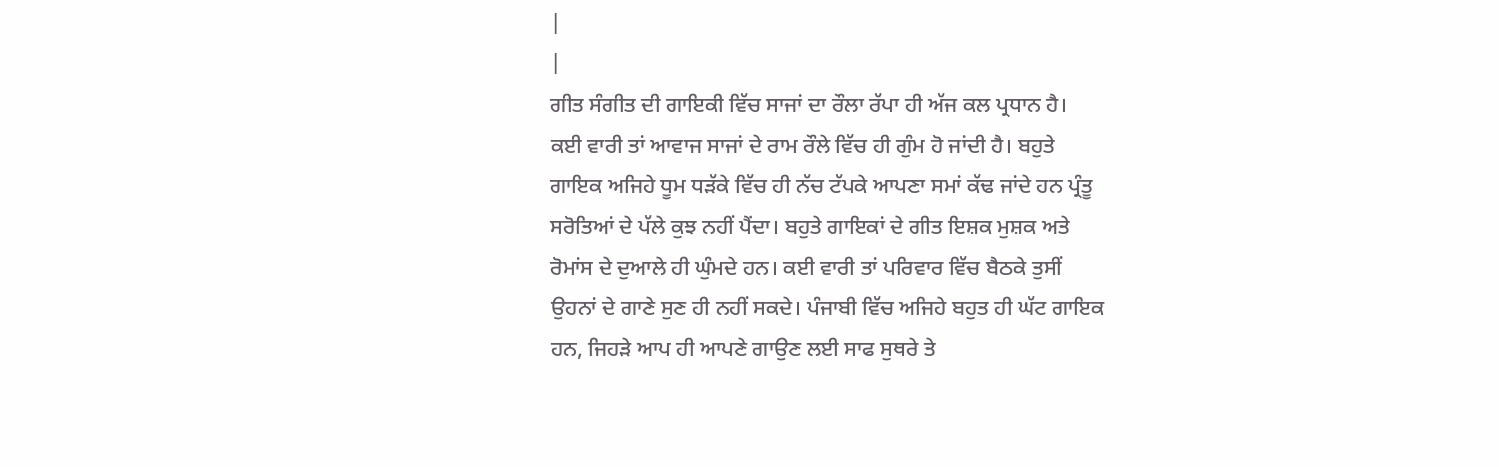|
|
ਗੀਤ ਸੰਗੀਤ ਦੀ ਗਾਇਕੀ ਵਿੱਚ ਸਾਜਾਂ ਦਾ ਰੌਲਾ ਰੱਪਾ ਹੀ ਅੱਜ ਕਲ ਪ੍ਰਧਾਨ ਹੈ।
ਕਈ ਵਾਰੀ ਤਾਂ ਆਵਾਜ ਸਾਜਾਂ ਦੇ ਰਾਮ ਰੌਲੇ ਵਿੱਚ ਹੀ ਗੁੰਮ ਹੋ ਜਾਂਦੀ ਹੈ। ਬਹੁਤੇ
ਗਾਇਕ ਅਜਿਹੇ ਧੂਮ ਧੜੱਕੇ ਵਿੱਚ ਹੀ ਨੱਚ ਟੱਪਕੇ ਆਪਣਾ ਸਮਾਂ ਕੱਢ ਜਾਂਦੇ ਹਨ ਪ੍ਰੰਤੂ
ਸਰੋਤਿਆਂ ਦੇ ਪੱਲੇ ਕੁਝ ਨਹੀਂ ਪੈਂਦਾ। ਬਹੁਤੇ ਗਾਇਕਾਂ ਦੇ ਗੀਤ ਇਸ਼ਕ ਮੁਸ਼ਕ ਅਤੇ
ਰੋਮਾਂਸ ਦੇ ਦੁਆਲੇ ਹੀ ਘੁੰਮਦੇ ਹਨ। ਕਈ ਵਾਰੀ ਤਾਂ ਪਰਿਵਾਰ ਵਿੱਚ ਬੈਠਕੇ ਤੁਸੀਂ
ਉਹਨਾਂ ਦੇ ਗਾਣੇ ਸੁਣ ਹੀ ਨਹੀਂ ਸਕਦੇ। ਪੰਜਾਬੀ ਵਿੱਚ ਅਜਿਹੇ ਬਹੁਤ ਹੀ ਘੱਟ ਗਾਇਕ
ਹਨ, ਜਿਹੜੇ ਆਪ ਹੀ ਆਪਣੇ ਗਾਉਣ ਲਈ ਸਾਫ ਸੁਥਰੇ ਤੇ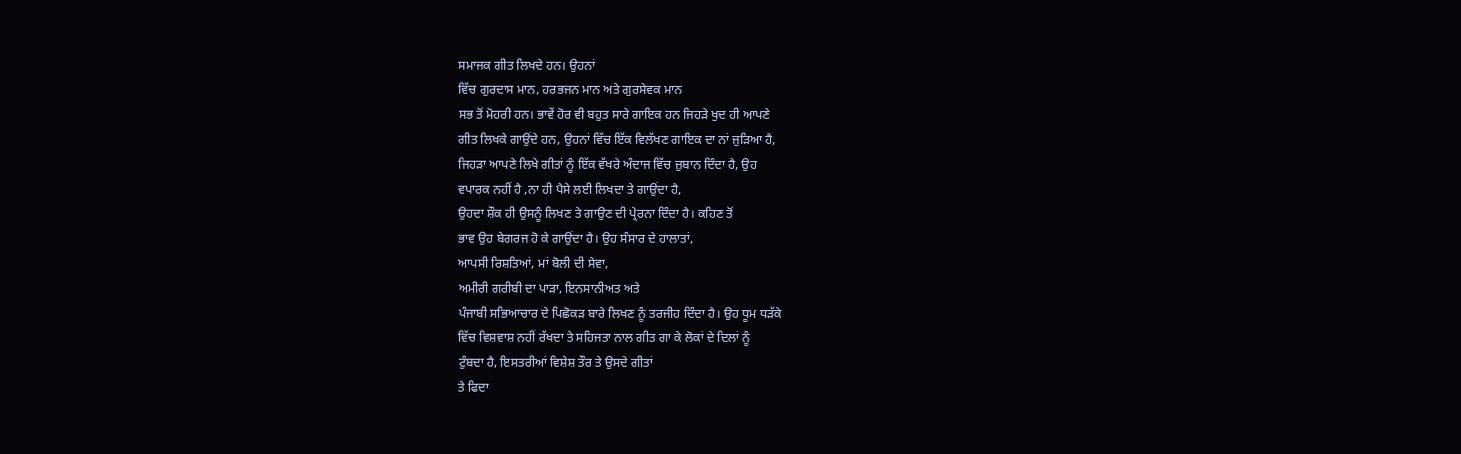ਸਮਾਜਕ ਗੀਤ ਲਿਖਦੇ ਹਨ। ਉਹਨਾਂ
ਵਿੱਚ ਗੁਰਦਾਸ ਮਾਨ, ਹਰਭਜਨ ਮਾਨ ਅਤੇ ਗੁਰਸੇਵਕ ਮਾਨ
ਸਭ ਤੋਂ ਮੋਹਰੀ ਹਨ। ਭਾਵੇਂ ਹੋਰ ਵੀ ਬਹੁਤ ਸਾਰੇ ਗਾਇਕ ਹਨ ਜਿਹੜੇ ਖੁਦ ਹੀ ਆਪਣੇ
ਗੀਤ ਲਿਖਕੇ ਗਾਉਂਦੇ ਹਨ, ਉਹਨਾਂ ਵਿੱਚ ਇੱਕ ਵਿਲੱਖਣ ਗਾਇਕ ਦਾ ਨਾਂ ਜੁੜਿਆ ਹੈ,
ਜਿਹੜਾ ਆਪਣੇ ਲਿਖੇ ਗੀਤਾਂ ਨੂੰ ਇੱਕ ਵੱਖਰੇ ਅੰਦਾਜ ਵਿੱਚ ਜ਼ੁਬਾਨ ਦਿੰਦਾ ਹੈ, ਉਹ
ਵਪਾਰਕ ਨਹੀਂ ਹੈ ,ਨਾ ਹੀ ਪੈਸੇ ਲਈ ਲਿਖਦਾ ਤੇ ਗਾਉਂਦਾ ਹੈ,
ਉਹਦਾ ਸ਼ੌਕ ਹੀ ਉਸਨੂੰ ਲਿਖਣ ਤੇ ਗਾਉਣ ਦੀ ਪ੍ਰੇਰਨਾ ਦਿੰਦਾ ਹੈ। ਕਹਿਣ ਤੋਂ
ਭਾਵ ਉਹ ਬੇਗਰਜ ਹੋ ਕੇ ਗਾਉਂਦਾ ਹੈ। ਉਹ ਸੰਸਾਰ ਦੇ ਹਾਲਾਤਾਂ,
ਆਪਸੀ ਰਿਸ਼ਤਿਆਂ, ਮਾਂ ਬੋਲੀ ਦੀ ਸੇਵਾ,
ਅਮੀਰੀ ਗਰੀਬੀ ਦਾ ਪਾੜਾ, ਇਨਸਾਨੀਅਤ ਅਤੇ
ਪੰਜਾਬੀ ਸਭਿਆਚਾਰ ਦੇ ਪਿਛੋਕੜ ਬਾਰੇ ਲਿਖਣ ਨੂੰ ਤਰਜੀਹ ਦਿੰਦਾ ਹੈ। ਉਹ ਧੂਮ ਧੜੱਕੇ
ਵਿੱਚ ਵਿਸ਼ਵਾਸ਼ ਨਹੀਂ ਰੱਖਦਾ ਤੇ ਸਹਿਜਤਾ ਨਾਲ ਗੀਤ ਗਾ ਕੇ ਲੋਕਾਂ ਦੇ ਦਿਲਾਂ ਨੂੰ
ਟੁੰਬਦਾ ਹੈ, ਇਸਤਰੀਆਂ ਵਿਸ਼ੇਸ਼ ਤੌਰ ਤੇ ਉਸਦੇ ਗੀਤਾਂ
ਤੇ ਫਿਦਾ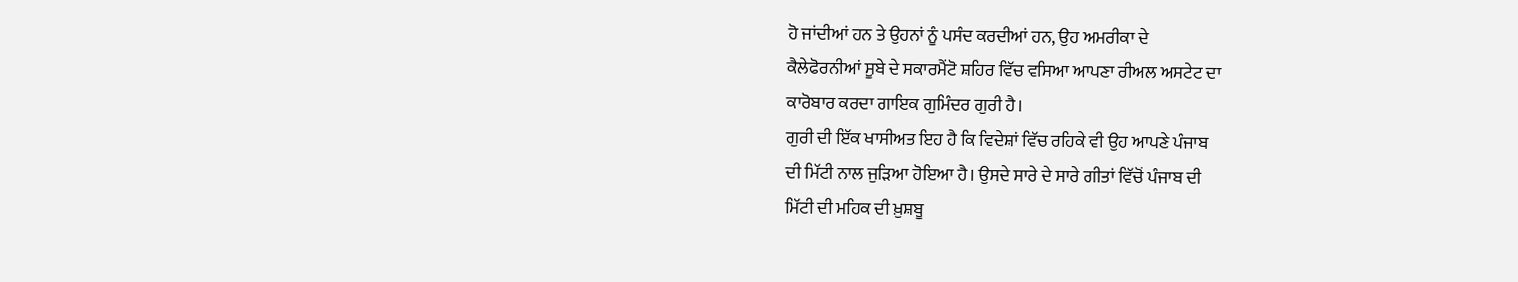ਹੋ ਜਾਂਦੀਆਂ ਹਨ ਤੇ ਉਹਨਾਂ ਨੂੰ ਪਸੰਦ ਕਰਦੀਆਂ ਹਨ, ਉਹ ਅਮਰੀਕਾ ਦੇ
ਕੈਲੇਫੋਰਨੀਆਂ ਸੂਬੇ ਦੇ ਸਕਾਰਮੈਂਟੋ ਸ਼ਹਿਰ ਵਿੱਚ ਵਸਿਆ ਆਪਣਾ ਰੀਅਲ ਅਸਟੇਟ ਦਾ
ਕਾਰੋਬਾਰ ਕਰਦਾ ਗਾਇਕ ਗੁਮਿੰਦਰ ਗੁਰੀ ਹੈ।
ਗੁਰੀ ਦੀ ਇੱਕ ਖਾਸੀਅਤ ਇਹ ਹੈ ਕਿ ਵਿਦੇਸ਼ਾਂ ਵਿੱਚ ਰਹਿਕੇ ਵੀ ਉਹ ਆਪਣੇ ਪੰਜਾਬ
ਦੀ ਮਿੱਟੀ ਨਾਲ ਜੁੜਿਆ ਹੋਇਆ ਹੈ। ਉਸਦੇ ਸਾਰੇ ਦੇ ਸਾਰੇ ਗੀਤਾਂ ਵਿੱਚੋਂ ਪੰਜਾਬ ਦੀ
ਮਿੱਟੀ ਦੀ ਮਹਿਕ ਦੀ ਖ਼ੁਸ਼ਬੂ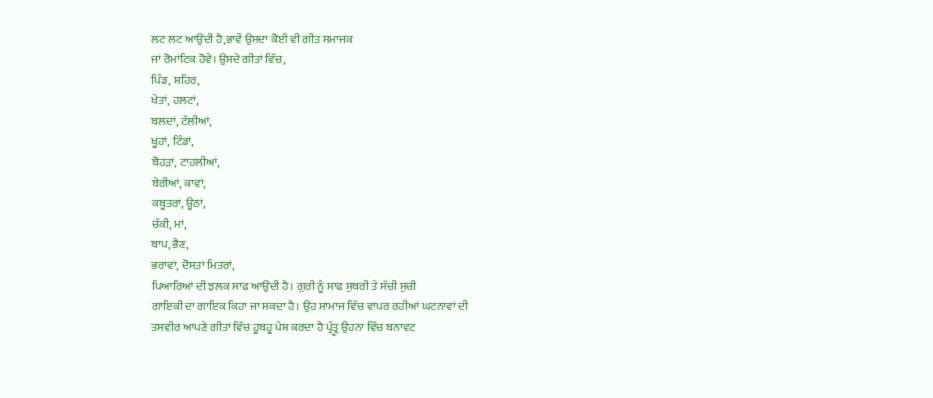ਲਟ ਲਟ ਆਉਂਦੀ ਹੈ,ਭਾਵੇਂ ਉਸਦਾ ਕੋਈ ਵੀ ਗੀਤ ਸਮਾਜਕ
ਜਾਂ ਰੋਮਾਂਟਿਕ ਹੋਵੇ। ਉਸਦੇ ਗੀਤਾਂ ਵਿੱਚ,
ਪਿੰਡ, ਸ਼ਹਿਰ,
ਖੇਤਾਂ, ਹਲਟਾਂ,
ਬਲਦਾਂ, ਟੱਲੀਆਂ,
ਖੂਹਾਂ, ਟਿੰਡਾਂ,
ਬੋਹੜਾਂ, ਟਾਹਲੀਆਂ,
ਬੇਰੀਆਂ, ਕਾਵਾਂ,
ਕਬੂਤਰਾਂ, ਊਠਾਂ,
ਚੱਕੀ, ਮਾਂ,
ਬਾਪ, ਭੈਣ,
ਭਰਾਵਾਂ, ਦੋਸਤਾਂ ਮਿਤਰਾਂ,
ਪਿਆਰਿਆਂ ਦੀ ਝਲਕ ਸਾਫ ਆਉਂਦੀ ਹੈ। ਗੁਰੀ ਨੂੰ ਸਾਫ ਸੁਥਰੀ ਤੇ ਸੱਚੀ ਸੁਚੀ
ਗਾਇਕੀ ਦਾ ਗਾਇਕ ਕਿਹਾ ਜਾ ਸਕਦਾ ਹੈ। ਉਹ ਸਾਮਾਜ ਵਿੱਚ ਵਾਪਰ ਰਹੀਆਂ ਘਟਨਾਵਾਂ ਦੀ
ਤਸਵੀਰ ਆਪਣੇ ਗੀਤਾਂ ਵਿੱਚ ਹੂਬਹੂ ਪੇਸ਼ ਕਰਦਾ ਹੈ ਪ੍ਰੰਤ੍ਰੂ ਉਹਨਾ ਵਿੱਚ ਬਨਾਵਟ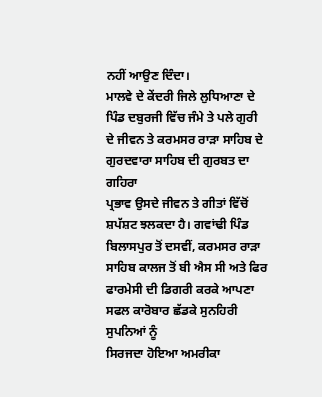ਨਹੀਂ ਆਉਣ ਦਿੰਦਾ।
ਮਾਲਵੇ ਦੇ ਕੇਂਦਰੀ ਜਿਲੇ ਲੁਧਿਆਣਾ ਦੇ ਪਿੰਡ ਦਬੁਰਜੀ ਵਿੱਚ ਜੰਮੇ ਤੇ ਪਲੇ ਗੁਰੀ
ਦੇ ਜੀਵਨ ਤੇ ਕਰਮਸਰ ਰਾੜਾ ਸਾਹਿਬ ਦੇ ਗੁਰਦਵਾਰਾ ਸਾਹਿਬ ਦੀ ਗੁਰਬਤ ਦਾ ਗਹਿਰਾ
ਪ੍ਰਭਾਵ ਉਸਦੇ ਜੀਵਨ ਤੇ ਗੀਤਾਂ ਵਿੱਚੋਂ ਸ਼ਪੱਸ਼ਟ ਝਲਕਦਾ ਹੈ। ਗਵਾਂਢੀ ਪਿੰਡ
ਬਿਲਾਸਪੁਰ ਤੋਂ ਦਸਵੀਂ, ਕਰਮਸਰ ਰਾੜਾ ਸਾਹਿਬ ਕਾਲਜ ਤੋਂ ਬੀ ਐਸ ਸੀ ਅਤੇ ਫਿਰ
ਫਾਰਮੇਸੀ ਦੀ ਡਿਗਰੀ ਕਰਕੇ ਆਪਣਾ ਸਫਲ ਕਾਰੋਬਾਰ ਛੱਡਕੇ ਸੁਨਹਿਰੀ ਸੁਪਨਿਆਂ ਨੂੰ
ਸਿਰਜਦਾ ਹੋਇਆ ਅਮਰੀਕਾ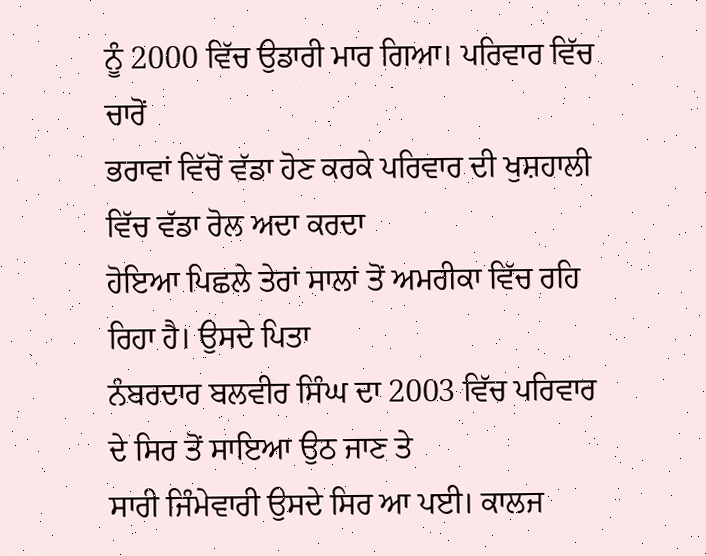ਨੂੰ 2000 ਵਿੱਚ ਉਡਾਰੀ ਮਾਰ ਗਿਆ। ਪਰਿਵਾਰ ਵਿੱਚ ਚਾਰੋਂ
ਭਰਾਵਾਂ ਵਿੱਚੋਂ ਵੱਡਾ ਹੋਣ ਕਰਕੇ ਪਰਿਵਾਰ ਦੀ ਖੁਸ਼ਹਾਲੀ ਵਿੱਚ ਵੱਡਾ ਰੋਲ ਅਦਾ ਕਰਦਾ
ਹੋਇਆ ਪਿਛਲੇ ਤੇਰਾਂ ਸਾਲਾਂ ਤੋਂ ਅਮਰੀਕਾ ਵਿੱਚ ਰਹਿ ਰਿਹਾ ਹੈ। ਉਸਦੇ ਪਿਤਾ
ਨੰਬਰਦਾਰ ਬਲਵੀਰ ਸਿੰਘ ਦਾ 2003 ਵਿੱਚ ਪਰਿਵਾਰ ਦੇ ਸਿਰ ਤੋਂ ਸਾਇਆ ਉਠ ਜਾਣ ਤੇ
ਸਾਰੀ ਜਿੰਮੇਵਾਰੀ ਉਸਦੇ ਸਿਰ ਆ ਪਈ। ਕਾਲਜ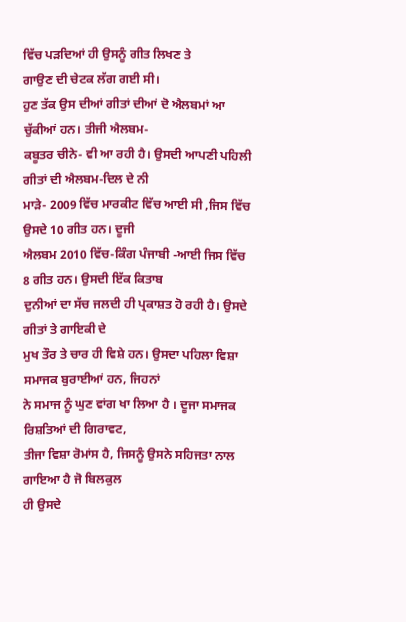ਵਿੱਚ ਪੜਦਿਆਂ ਹੀ ਉਸਨੂੰ ਗੀਤ ਲਿਖਣ ਤੇ
ਗਾਉਣ ਦੀ ਚੇਟਕ ਲੱਗ ਗਈ ਸੀ।
ਹੁਣ ਤੱਕ ਉਸ ਦੀਆਂ ਗੀਤਾਂ ਦੀਆਂ ਦੋ ਐਲਬਮਾਂ ਆ ਚੁੱਕੀਆਂ ਹਨ। ਤੀਜੀ ਐਲਬਮ-
ਕਬੂਤਰ ਚੀਨੇ- ਵੀ ਆ ਰਹੀ ਹੈ। ਉਸਦੀ ਆਪਣੀ ਪਹਿਲੀ ਗੀਤਾਂ ਦੀ ਐਲਬਮ-ਦਿਲ ਦੇ ਨੀ
ਮਾੜੇ- 2009 ਵਿੱਚ ਮਾਰਕੀਟ ਵਿੱਚ ਆਈ ਸੀ ,ਜਿਸ ਵਿੱਚ ਉਸਦੇ 10 ਗੀਤ ਹਨ। ਦੂਜੀ
ਐਲਬਮ 2010 ਵਿੱਚ-ਕਿੰਗ ਪੰਜਾਬੀ -ਆਈ ਜਿਸ ਵਿੱਚ 8 ਗੀਤ ਹਨ। ਉਸਦੀ ਇੱਕ ਕਿਤਾਬ
ਦੁਨੀਆਂ ਦਾ ਸੱਚ ਜਲਦੀ ਹੀ ਪ੍ਰਕਾਸ਼ਤ ਹੋ ਰਹੀ ਹੈ। ਉਸਦੇ ਗੀਤਾਂ ਤੇ ਗਾਇਕੀ ਦੇ
ਮੁਖ ਤੌਰ ਤੇ ਚਾਰ ਹੀ ਵਿਸ਼ੇ ਹਨ। ਉਸਦਾ ਪਹਿਲਾ ਵਿਸ਼ਾ ਸਮਾਜਕ ਬੁਰਾਈਆਂ ਹਨ, ਜਿਹਨਾਂ
ਨੇ ਸਮਾਜ ਨੂੰ ਘੁਣ ਵਾਂਗ ਖਾ ਲਿਆ ਹੈ । ਦੂਜਾ ਸਮਾਜਕ ਰਿਸ਼ਤਿਆਂ ਦੀ ਗਿਰਾਵਟ,
ਤੀਜਾ ਵਿਸ਼ਾ ਰੋਮਾਂਸ ਹੈ, ਜਿਸਨੂੰ ਉਸਨੇ ਸਹਿਜਤਾ ਨਾਲ ਗਾਇਆ ਹੈ ਜੋ ਬਿਲਕੁਲ
ਹੀ ਉਸਦੇ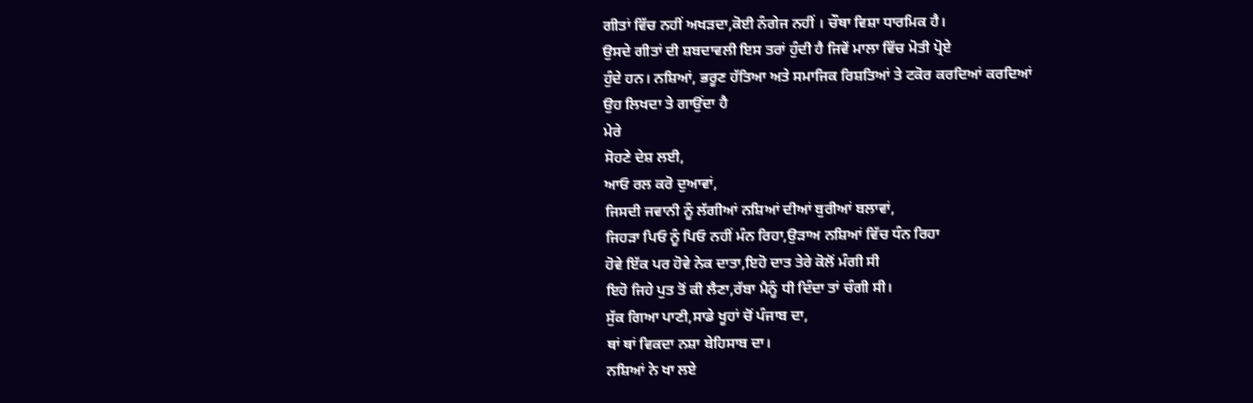ਗੀਤਾਂ ਵਿੱਚ ਨਹੀਂ ਅਖੜਦਾ,ਕੋਈ ਨੰਗੇਜ ਨਹੀਂ । ਚੌਥਾ ਵਿਸ਼ਾ ਧਾਰਮਿਕ ਹੈ।
ਉਸਦੇ ਗੀਤਾਂ ਦੀ ਸ਼ਬਦਾਵਲੀ ਇਸ ਤਰਾਂ ਹੁੰਦੀ ਹੈ ਜਿਵੇਂ ਮਾਲਾ ਵਿੱਚ ਮੋਤੀ ਪ੍ਰੋਏ
ਹੁੰਦੇ ਹਨ। ਨਸ਼ਿਆਂ, ਭਰੂਣ ਹੱਤਿਆ ਅਤੇ ਸਮਾਜਿਕ ਰਿਸ਼ਤਿਆਂ ਤੇ ਟਕੋਰ ਕਰਦਿਆਂ ਕਰਦਿਆਂ
ਉਹ ਲਿਖਦਾ ਤੇ ਗਾਉਂਦਾ ਹੈ
ਮੇਰੇ
ਸੋਹਣੇ ਦੇਸ਼ ਲਈ,
ਆਓ ਰਲ ਕਰੋ ਦੁਆਵਾਂ,
ਜਿਸਦੀ ਜਵਾਨੀ ਨੂੰ ਲੱਗੀਆਂ ਨਸ਼ਿਆਂ ਦੀਆਂ ਬੁਰੀਆਂ ਬਲਾਵਾਂ,
ਜਿਹੜਾ ਪਿਓ ਨੂੰ ਪਿਓ ਨਹੀਂ ਮੰਨ ਰਿਹਾ,ਉੜਾਅ ਨਸ਼ਿਆਂ ਵਿੱਚ ਧੰਨ ਰਿਹਾ
ਹੋਵੇ ਇੱਕ ਪਰ ਹੋਵੇ ਨੇਕ ਦਾਤਾ,ਇਹੋ ਦਾਤ ਤੇਰੇ ਕੋਲੋਂ ਮੰਗੀ ਸੀ
ਇਹੋ ਜਿਹੇ ਪੁਤ ਤੋਂ ਕੀ ਲੈਣਾ,ਰੱਬਾ ਮੈਨੂੰ ਧੀ ਦਿੰਦਾ ਤਾਂ ਚੰਗੀ ਸੀ।
ਸੁੱਕ ਗਿਆ ਪਾਣੀ,ਸਾਡੇ ਖੂਹਾਂ ਚੋਂ ਪੰਜਾਬ ਦਾ,
ਥਾਂ ਥਾਂ ਵਿਕਦਾ ਨਸ਼ਾ ਬੇਹਿਸਾਬ ਦਾ।
ਨਸ਼ਿਆਂ ਨੇ ਖਾ ਲਏ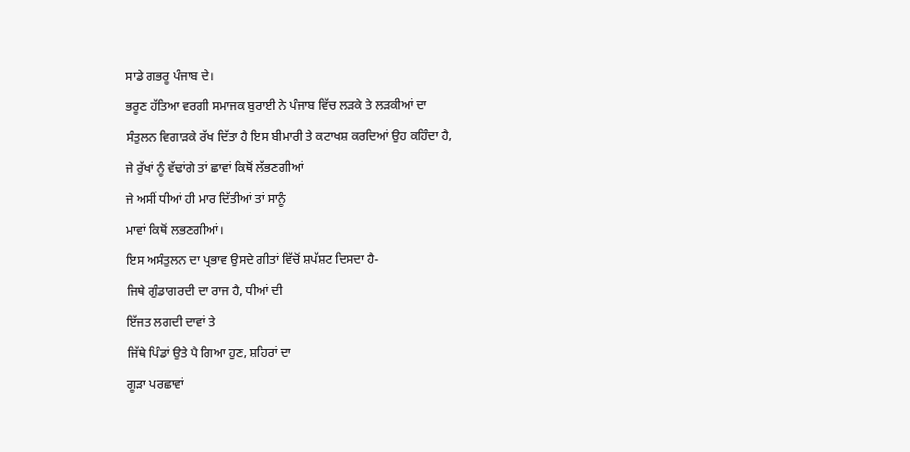ਸਾਡੇ ਗਭਰੂ ਪੰਜਾਬ ਦੇ।
ਭਰੂਣ ਹੱਤਿਆ ਵਰਗੀ ਸਮਾਜਕ ਬੁਰਾਈ ਨੇ ਪੰਜਾਬ ਵਿੱਚ ਲੜਕੇ ਤੇ ਲੜਕੀਆਂ ਦਾ
ਸੰਤੁਲਨ ਵਿਗਾੜਕੇ ਰੱਖ ਦਿੱਤਾ ਹੈ ਇਸ ਬੀਮਾਰੀ ਤੇ ਕਟਾਖਸ਼ ਕਰਦਿਆਂ ਉਹ ਕਹਿੰਦਾ ਹੈ,
ਜੇ ਰੁੱਖਾਂ ਨੂੰ ਵੱਢਾਂਗੇ ਤਾਂ ਛਾਵਾਂ ਕਿਥੋਂ ਲੱਭਣਗੀਆਂ
ਜੇ ਅਸੀਂ ਧੀਆਂ ਹੀ ਮਾਰ ਦਿੱਤੀਆਂ ਤਾਂ ਸਾਨੂੰ
ਮਾਵਾਂ ਕਿਥੋਂ ਲਭਣਗੀਆਂ।
ਇਸ ਅਸੰਤੁਲਨ ਦਾ ਪ੍ਰਭਾਵ ਉਸਦੇ ਗੀਤਾਂ ਵਿੱਚੋਂ ਸ਼ਪੱਸ਼ਟ ਦਿਸਦਾ ਹੈ-
ਜਿਥੇ ਗੁੰਡਾਗਰਦੀ ਦਾ ਰਾਜ ਹੈ, ਧੀਆਂ ਦੀ
ਇੱਜਤ ਲਗਦੀ ਦਾਵਾਂ ਤੇ
ਜਿੱਥੇ ਪਿੰਡਾਂ ਉਤੇ ਪੈ ਗਿਆ ਹੁਣ, ਸ਼ਹਿਰਾਂ ਦਾ
ਗੂੜਾ ਪਰਛਾਵਾਂ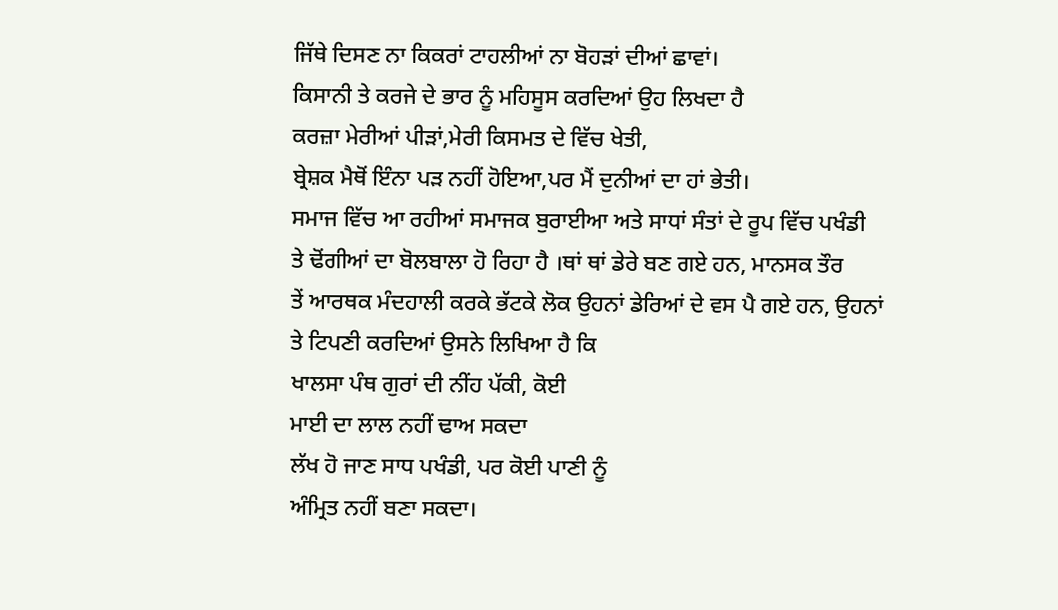ਜਿੱਥੇ ਦਿਸਣ ਨਾ ਕਿਕਰਾਂ ਟਾਹਲੀਆਂ ਨਾ ਬੋਹੜਾਂ ਦੀਆਂ ਛਾਵਾਂ।
ਕਿਸਾਨੀ ਤੇ ਕਰਜੇ ਦੇ ਭਾਰ ਨੂੰ ਮਹਿਸੂਸ ਕਰਦਿਆਂ ਉਹ ਲਿਖਦਾ ਹੈ
ਕਰਜ਼ਾ ਮੇਰੀਆਂ ਪੀੜਾਂ,ਮੇਰੀ ਕਿਸਮਤ ਦੇ ਵਿੱਚ ਖੇਤੀ,
ਬ੍ਰੇਸ਼ਕ ਮੈਥੋਂ ਇੰਨਾ ਪੜ ਨਹੀਂ ਹੋਇਆ,ਪਰ ਮੈਂ ਦੁਨੀਆਂ ਦਾ ਹਾਂ ਭੇਤੀ।
ਸਮਾਜ ਵਿੱਚ ਆ ਰਹੀਆਂ ਸਮਾਜਕ ਬੁਰਾਈਆ ਅਤੇ ਸਾਧਾਂ ਸੰਤਾਂ ਦੇ ਰੂਪ ਵਿੱਚ ਪਖੰਡੀ
ਤੇ ਢੋਂਗੀਆਂ ਦਾ ਬੋਲਬਾਲਾ ਹੋ ਰਿਹਾ ਹੈ ।ਥਾਂ ਥਾਂ ਡੇਰੇ ਬਣ ਗਏ ਹਨ, ਮਾਨਸਕ ਤੌਰ
ਤੇਂ ਆਰਥਕ ਮੰਦਹਾਲੀ ਕਰਕੇ ਭੱਟਕੇ ਲੋਕ ਉਹਨਾਂ ਡੇਰਿਆਂ ਦੇ ਵਸ ਪੈ ਗਏ ਹਨ, ਉਹਨਾਂ
ਤੇ ਟਿਪਣੀ ਕਰਦਿਆਂ ਉਸਨੇ ਲਿਖਿਆ ਹੈ ਕਿ
ਖਾਲਸਾ ਪੰਥ ਗੁਰਾਂ ਦੀ ਨੀਂਹ ਪੱਕੀ, ਕੋਈ
ਮਾਈ ਦਾ ਲਾਲ ਨਹੀਂ ਢਾਅ ਸਕਦਾ
ਲੱਖ ਹੋ ਜਾਣ ਸਾਧ ਪਖੰਡੀ, ਪਰ ਕੋਈ ਪਾਣੀ ਨੂੰ
ਅੰਮ੍ਰਿਤ ਨਹੀਂ ਬਣਾ ਸਕਦਾ।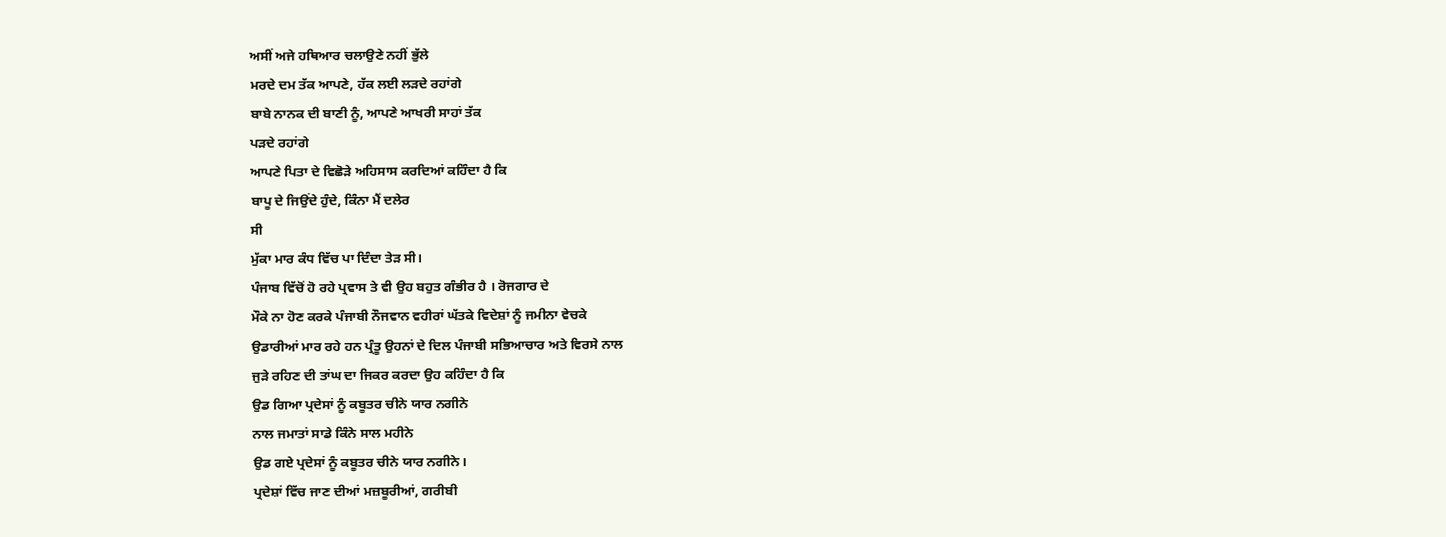ਅਸੀਂ ਅਜੇ ਹਥਿਆਰ ਚਲਾਉਣੇ ਨਹੀਂ ਭੁੱਲੇ
ਮਰਦੇ ਦਮ ਤੱਕ ਆਪਣੇ, ਹੱਕ ਲਈ ਲੜਦੇ ਰਹਾਂਗੇ
ਬਾਬੇ ਨਾਨਕ ਦੀ ਬਾਣੀ ਨੂੰ, ਆਪਣੇ ਆਖਰੀ ਸਾਹਾਂ ਤੱਕ
ਪੜਦੇ ਰਹਾਂਗੇ
ਆਪਣੇ ਪਿਤਾ ਦੇ ਵਿਛੋੜੇ ਅਹਿਸਾਸ ਕਰਦਿਆਂ ਕਹਿੰਦਾ ਹੈ ਕਿ
ਬਾਪੂ ਦੇ ਜਿਉਂਦੇ ਹੁੰਦੇ, ਕਿੰਨਾ ਮੈਂ ਦਲੇਰ
ਸੀ
ਮੁੱਕਾ ਮਾਰ ਕੰਧ ਵਿੱਚ ਪਾ ਦਿੰਦਾ ਤੇੜ ਸੀ।
ਪੰਜਾਬ ਵਿੱਚੋਂ ਹੋ ਰਹੇ ਪ੍ਰਵਾਸ ਤੇ ਵੀ ਉਹ ਬਹੁਤ ਗੰਭੀਰ ਹੈ । ਰੋਜਗਾਰ ਦੇ
ਮੌਕੇ ਨਾ ਹੋਣ ਕਰਕੇ ਪੰਜਾਬੀ ਨੌਜਵਾਨ ਵਹੀਰਾਂ ਘੱਤਕੇ ਵਿਦੇਸ਼ਾਂ ਨੂੰ ਜਮੀਨਾ ਵੇਚਕੇ
ਉਡਾਰੀਆਂ ਮਾਰ ਰਹੇ ਹਨ ਪ੍ਰੰਤੂ ਉਹਨਾਂ ਦੇ ਦਿਲ ਪੰਜਾਬੀ ਸਭਿਆਚਾਰ ਅਤੇ ਵਿਰਸੇ ਨਾਲ
ਜੁੜੇ ਰਹਿਣ ਦੀ ਤਾਂਘ ਦਾ ਜਿਕਰ ਕਰਦਾ ਉਹ ਕਹਿੰਦਾ ਹੈ ਕਿ
ਉਡ ਗਿਆ ਪ੍ਰਦੇਸਾਂ ਨੂੰ ਕਬੂਤਰ ਚੀਨੇ ਯਾਰ ਨਗੀਨੇ
ਨਾਲ ਜਮਾਤਾਂ ਸਾਡੇ ਕਿੰਨੇ ਸਾਲ ਮਹੀਨੇ
ਉਡ ਗਏ ਪ੍ਰਦੇਸਾਂ ਨੂੰ ਕਬੂਤਰ ਚੀਨੇ ਯਾਰ ਨਗੀਨੇ।
ਪ੍ਰਦੇਸ਼ਾਂ ਵਿੱਚ ਜਾਣ ਦੀਆਂ ਮਜ਼ਬੂਰੀਆਂ, ਗਰੀਬੀ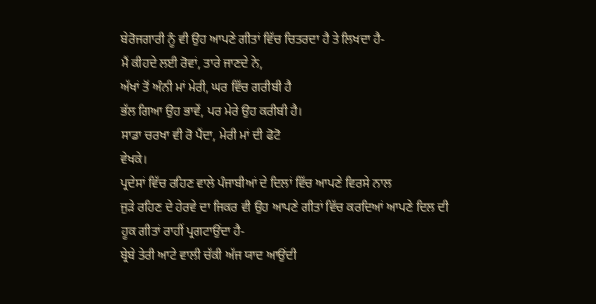ਬੇਰੋਜਗਾਰੀ ਨੂੰ ਵੀ ਉਹ ਆਪਣੇ ਗੀਤਾਂ ਵਿੱਚ ਚਿਤਰਦਾ ਹੈ ਤੇ ਲਿਖਦਾ ਹੈ-
ਮੈਂ ਕੀਹਦੇ ਲਈ ਰੋਵਾਂ, ਤਾਰੇ ਜਾਣਦੇ ਨੇ,
ਅੱਖਾਂ ਤੋਂ ਅੰਨੀ ਮਾਂ ਮੇਰੀ, ਘਰ ਵਿੱਚ ਗਰੀਬੀ ਹੈ
ਭੱਲ ਗਿਆ ਉਹ ਭਾਵੇਂ, ਪਰ ਮੇਰੇ ਉਹ ਕਰੀਬੀ ਹੈ।
ਸਾਡਾ ਚਰਖਾ ਵੀ ਰੋ ਪੈਂਦਾ, ਮੇਰੀ ਮਾਂ ਦੀ ਫੋਟੋ
ਵੇਖਕੇ।
ਪ੍ਰਦੇਸਾਂ ਵਿੱਚ ਰਹਿਣ ਵਾਲੇ ਪੰਜਾਬੀਆਂ ਦੇ ਦਿਲਾਂ ਵਿੱਚ ਆਪਣੇ ਵਿਰਸੇ ਨਾਲ
ਜੁੜੇ ਰਹਿਣ ਦੇ ਹੇਰਵੇ ਦਾ ਜਿਕਰ ਵੀ ਉਹ ਆਪਣੇ ਗੀਤਾਂ ਵਿੱਚ ਕਰਦਿਆਂ ਆਪਣੇ ਦਿਲ ਦੀ
ਹੂਕ ਗੀਤਾਂ ਰਾਹੀਂ ਪ੍ਰਗਟਾਉਂਦਾ ਹੈ-
ਬ੍ਰੇਬੇ ਤੇਰੀ ਆਟੇ ਵਾਲੀ ਚੱਕੀ ਅੱਜ ਯਾਦ ਆਉਂਦੀ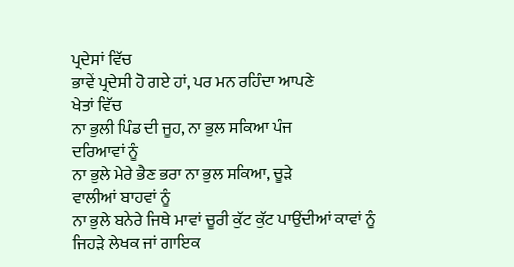ਪ੍ਰਦੇਸਾਂ ਵਿੱਚ
ਭਾਵੇਂ ਪ੍ਰਦੇਸੀ ਹੋ ਗਏ ਹਾਂ, ਪਰ ਮਨ ਰਹਿੰਦਾ ਆਪਣੇ
ਖੇਤਾਂ ਵਿੱਚ
ਨਾ ਭੁਲੀ ਪਿੰਡ ਦੀ ਜੂਹ, ਨਾ ਭੁਲ ਸਕਿਆ ਪੰਜ
ਦਰਿਆਵਾਂ ਨੂੰ
ਨਾ ਭੁਲੇ ਮੇਰੇ ਭੈਣ ਭਰਾ ਨਾ ਭੁਲ ਸਕਿਆ, ਚੂੜੇ
ਵਾਲੀਆਂ ਬਾਹਵਾਂ ਨੂੰ
ਨਾ ਭੁਲੇ ਬਨੇਰੇ ਜਿਥੇ ਮਾਵਾਂ ਚੂਰੀ ਕੁੱਟ ਕੁੱਟ ਪਾਉਂਦੀਆਂ ਕਾਵਾਂ ਨੂੰ
ਜਿਹੜੇ ਲੇਖਕ ਜਾਂ ਗਾਇਕ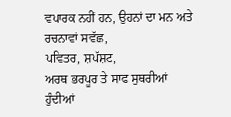ਵਪਾਰਕ ਨਹੀਂ ਹਨ, ਉਹਨਾਂ ਦਾ ਮਨ ਅਤੇ ਰਚਨਾਵਾਂ ਸਵੱਛ,
ਪਵਿਤਰ, ਸ਼ਪੱਸ਼ਟ,
ਅਰਥ ਭਰਪੂਰ ਤੇ ਸਾਫ ਸੁਥਰੀਆਂ ਹੁੰਦੀਆਂ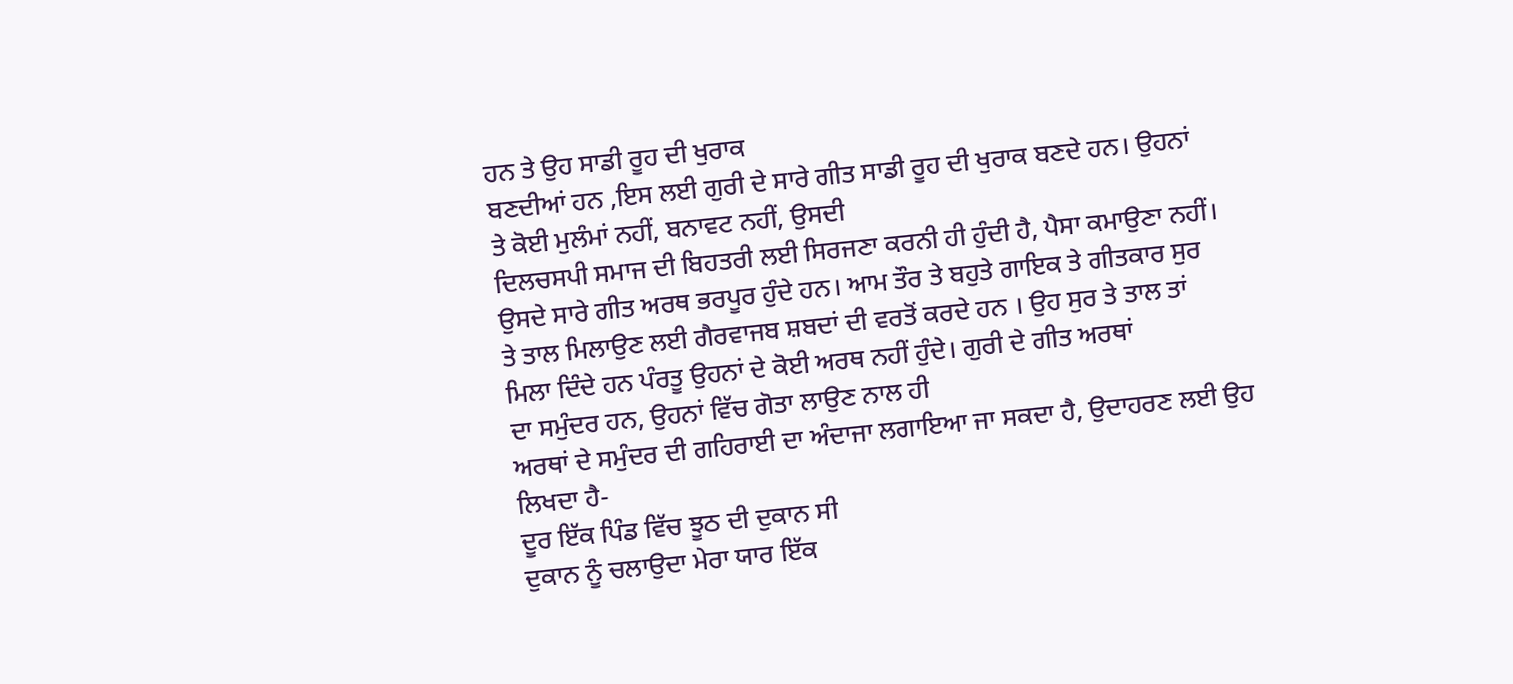ਹਨ ਤੇ ਉਹ ਸਾਡੀ ਰੂਹ ਦੀ ਖੁਰਾਕ
ਬਣਦੀਆਂ ਹਨ ,ਇਸ ਲਈ ਗੁਰੀ ਦੇ ਸਾਰੇ ਗੀਤ ਸਾਡੀ ਰੂਹ ਦੀ ਖੁਰਾਕ ਬਣਦੇ ਹਨ। ਉਹਨਾਂ
ਤੇ ਕੋਈ ਮੁਲੰਮਾਂ ਨਹੀਂ, ਬਨਾਵਟ ਨਹੀਂ, ਉਸਦੀ
ਦਿਲਚਸਪੀ ਸਮਾਜ ਦੀ ਬਿਹਤਰੀ ਲਈ ਸਿਰਜਣਾ ਕਰਨੀ ਹੀ ਹੁੰਦੀ ਹੈ, ਪੈਸਾ ਕਮਾਉਣਾ ਨਹੀਂ।
ਉਸਦੇ ਸਾਰੇ ਗੀਤ ਅਰਥ ਭਰਪੂਰ ਹੁੰਦੇ ਹਨ। ਆਮ ਤੌਰ ਤੇ ਬਹੁਤੇ ਗਾਇਕ ਤੇ ਗੀਤਕਾਰ ਸੁਰ
ਤੇ ਤਾਲ ਮਿਲਾਉਣ ਲਈ ਗੈਰਵਾਜਬ ਸ਼ਬਦਾਂ ਦੀ ਵਰਤੋਂ ਕਰਦੇ ਹਨ । ਉਹ ਸੁਰ ਤੇ ਤਾਲ ਤਾਂ
ਮਿਲਾ ਦਿੰਦੇ ਹਨ ਪੰਰਤੂ ਉਹਨਾਂ ਦੇ ਕੋਈ ਅਰਥ ਨਹੀਂ ਹੁੰਦੇ। ਗੁਰੀ ਦੇ ਗੀਤ ਅਰਥਾਂ
ਦਾ ਸਮੁੰਦਰ ਹਨ, ਉਹਨਾਂ ਵਿੱਚ ਗੋਤਾ ਲਾਉਣ ਨਾਲ ਹੀ
ਅਰਥਾਂ ਦੇ ਸਮੁੰਦਰ ਦੀ ਗਹਿਰਾਈ ਦਾ ਅੰਦਾਜਾ ਲਗਾਇਆ ਜਾ ਸਕਦਾ ਹੈ, ਉਦਾਹਰਣ ਲਈ ਉਹ
ਲਿਖਦਾ ਹੈ-
ਦੂਰ ਇੱਕ ਪਿੰਡ ਵਿੱਚ ਝੂਠ ਦੀ ਦੁਕਾਨ ਸੀ
ਦੁਕਾਨ ਨੂੰ ਚਲਾਉਦਾ ਮੇਰਾ ਯਾਰ ਇੱਕ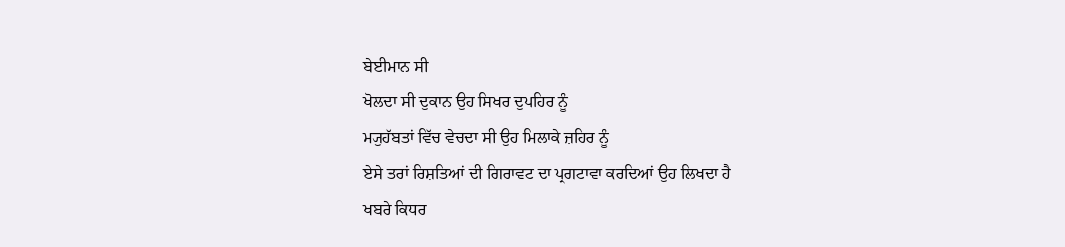ਬੇਈਮਾਨ ਸੀ
ਖੋਲਦਾ ਸੀ ਦੁਕਾਨ ਉਹ ਸਿਖਰ ਦੁਪਹਿਰ ਨੂੰ
ਮ੍ਯੁਹੱਬਤਾਂ ਵਿੱਚ ਵੇਚਦਾ ਸੀ ਉਹ ਮਿਲਾਕੇ ਜ਼ਹਿਰ ਨੂੰ
ਏਸੇ ਤਰਾਂ ਰਿਸ਼ਤਿਆਂ ਦੀ ਗਿਰਾਵਟ ਦਾ ਪ੍ਰਗਟਾਵਾ ਕਰਦਿਆਂ ਉਹ ਲਿਖਦਾ ਹੈ
ਖਬਰੇ ਕਿਧਰ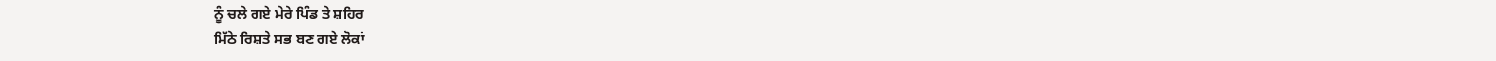ਨੂੰ ਚਲੇ ਗਏ ਮੇਰੇ ਪਿੰਡ ਤੇ ਸ਼ਹਿਰ
ਮਿੱਠੇ ਰਿਸ਼ਤੇ ਸਭ ਬਣ ਗਏ ਲੋਕਾਂ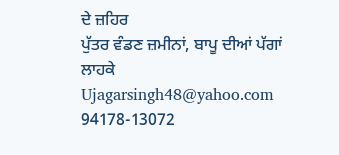ਦੇ ਜ਼ਹਿਰ
ਪੁੱਤਰ ਵੰਡਣ ਜ਼ਮੀਨਾਂ, ਬਾਪੂ ਦੀਆਂ ਪੱਗਾਂ ਲਾਹਕੇ
Ujagarsingh48@yahoo.com
94178-13072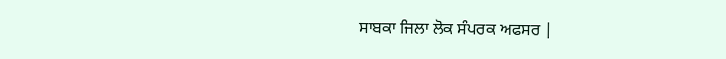ਸਾਬਕਾ ਜਿਲਾ ਲੋਕ ਸੰਪਰਕ ਅਫਸਰ |